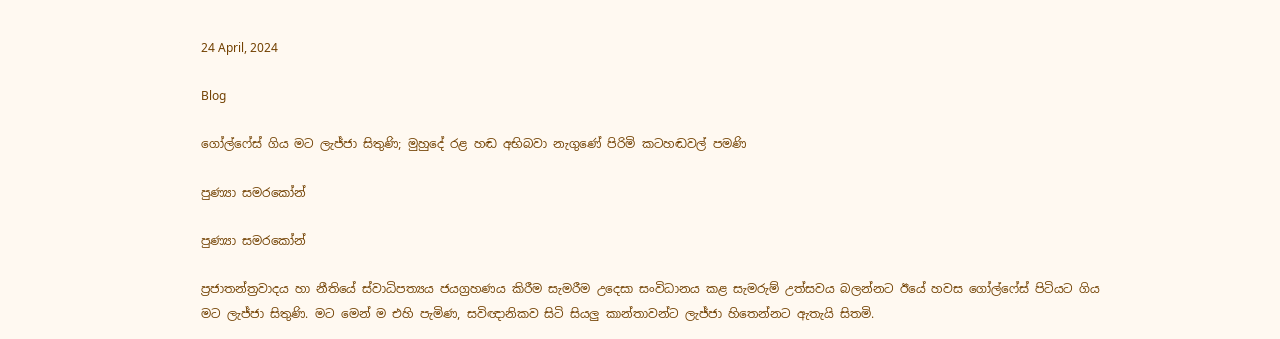24 April, 2024

Blog

ගෝල්ෆේස් ගිය මට ලැජ්ජා සිතුණි; මුහුදේ රළ හඬ අභිබවා නැගුණේ පිරිමි කටහඬවල් පමණි

පුණ්‍යා සමරකෝන්

පුණ්‍යා සමරකෝන්

ප්‍රජාතන්ත්‍රවාදය හා නීතියේ ස්වාධිපත්‍යය ජයග්‍රහණය කිරීම සැමරීම උදෙසා සංවිධානය කළ සැමරුම් උත්සවය බලන්නට ඊයේ හවස ගෝල්ෆේස් පිටියට ගිය මට ලැජ්ජා සිතුණි. මට මෙන් ම එහි පැමිණ, සවිඥානිකව සිටි සියලු කාන්තාවන්ට ලැජ්ජා හිතෙන්නට ඇතැයි සිතමි.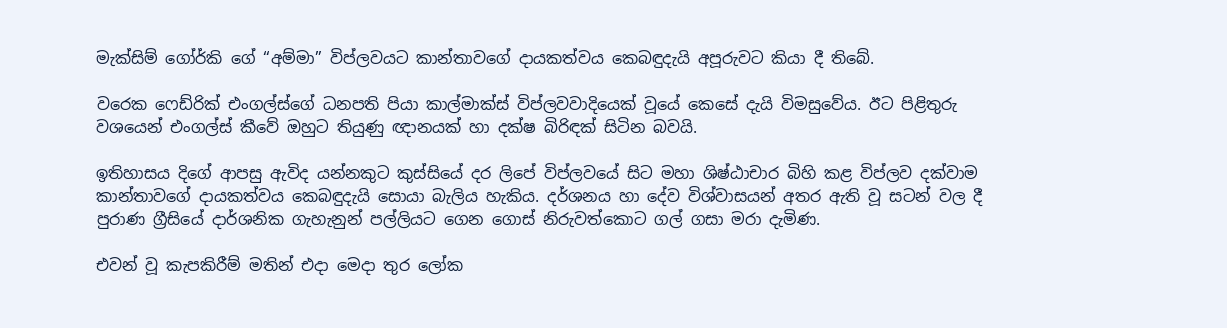මැක්සිම් ගෝර්කි ගේ “අම්මා” විප්ලවයට කාන්තාවගේ දායකත්වය කෙබඳුදැයි අපූරුවට කියා දී තිබේ.

වරෙක ෆෙඩ්රික් එංගල්ස්ගේ ධනපති පියා කාල්මාක්ස් විප්ලවවාදියෙක් වූයේ කෙසේ දැයි විමසුවේය. ඊට පිළිතුරු වශයෙන් එංගල්ස් කීවේ ඔහුට තියුණු ඥානයක් හා දක්ෂ බිරිඳක් සිටින බවයි.

ඉතිහාසය දිගේ ආපසු ඇවිද යන්නකුට කුස්සියේ දර ලිපේ විප්ලවයේ සිට මහා ශිෂ්ඨාචාර බිහි කළ විප්ලව දක්වාම කාන්තාවගේ දායකත්වය කෙබඳුදැයි සොයා බැලිය හැකිය. දර්ශනය හා දේව විශ්වාසයන් අතර ඇති වූ සටන් වල දී පුරාණ ග්‍රීසියේ දාර්ශනික ගැහැනුන් පල්ලියට ගෙන ගොස් නිරුවත්කොට ගල් ගසා මරා දැමිණ.

එවන් වූ කැපකිරීම් මතින් එදා මෙදා තුර ලෝක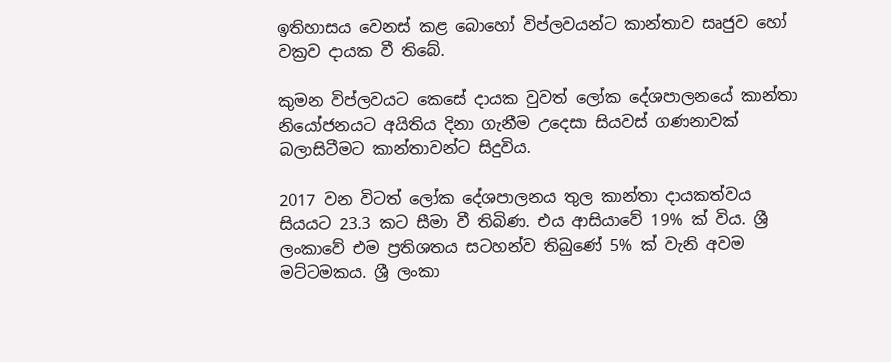ඉතිහාසය වෙනස් කළ බොහෝ විප්ලවයන්ට කාන්තාව සෘජුව හෝ වක්‍රව දායක වී තිබේ.

කුමන විප්ලවයට කෙසේ දායක වුවත් ලෝක දේශපාලනයේ කාන්තා නියෝජනයට අයිතිය දිනා ගැනීම උදෙසා සියවස් ගණනාවක් බලාසිටීමට කාන්තාවන්ට සිදුවිය.

2017 වන විටත් ලෝක දේශපාලනය තුල කාන්තා දායකත්වය සියයට 23.3 කට සීමා වී තිබිණ. එය ආසියාවේ 19% ක් විය. ශ්‍රී ලංකාවේ එම ප්‍රතිශතය සටහන්ව තිබුණේ 5% ක් වැනි අවම මට්ටමකය. ශ්‍රී ලංකා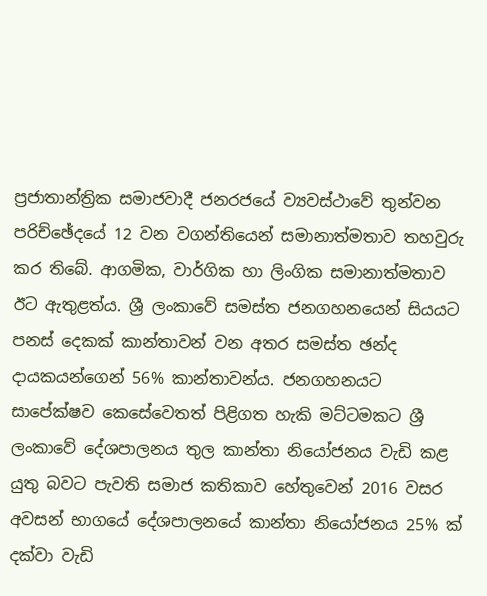ප්‍රජාතාන්ත්‍රික සමාජවාදී ජනරජයේ ව්‍යවස්ථාවේ තුන්වන පරිච්ඡේදයේ 12 වන වගන්තියෙන් සමානාත්මතාව තහවුරු කර තිබේ. ආගමික, වාර්ගික හා ලිංගික සමානාත්මතාව ඊට ඇතුළත්ය. ශ්‍රී ලංකාවේ සමස්ත ජනගහනයෙන් සියයට පනස් දෙකක් කාන්තාවන් වන අතර සමස්ත ඡන්ද දායකයන්ගෙන් 56% කාන්තාවන්ය. ජනගහනයට සාපේක්ෂව කෙසේවෙතත් පිළිගත හැකි මට්ටමකට ශ්‍රී ලංකාවේ දේශපාලනය තුල කාන්තා නියෝජනය වැඩි කළ යුතු බවට පැවති සමාජ කතිකාව හේතුවෙන් 2016 වසර අවසන් භාගයේ දේශපාලනයේ කාන්තා නියෝජනය 25% ක් දක්වා වැඩි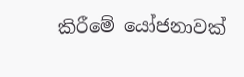කිරීමේ යෝජනාවක්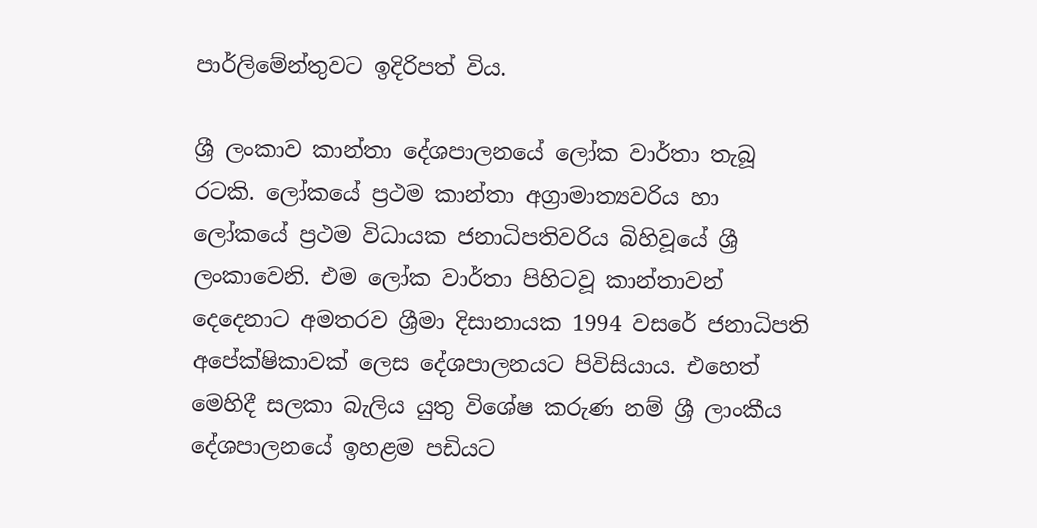පාර්ලිමේන්තුවට ඉදිරිපත් විය.

ශ්‍රී ලංකාව කාන්තා දේශපාලනයේ ලෝක වාර්තා තැබූ රටකි. ලෝකයේ ප්‍රථම කාන්තා අග්‍රාමාත්‍යවරිය හා ලෝකයේ ප්‍රථම විධායක ජනාධිපතිවරිය බිහිවූයේ ශ්‍රී ලංකාවෙනි. එම ලෝක වාර්තා පිහිටවූ කාන්තාවන් දෙදෙනාට අමතරව ශ්‍රීමා දිසානායක 1994 වසරේ ජනාධිපති අපේක්ෂිකාවක් ලෙස දේශපාලනයට පිවිසියාය. එහෙත් මෙහිදී සලකා බැලිය යුතු විශේෂ කරුණ නම් ශ්‍රී ලාංකීය දේශපාලනයේ ඉහළම පඩියට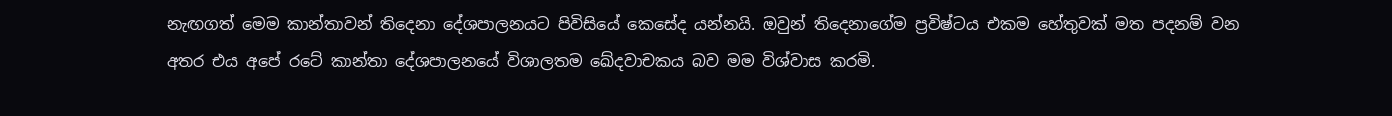නැඟගත් මෙම කාන්තාවන් තිදෙනා දේශපාලනයට පිවිසියේ කෙසේද යන්නයි. ඔවුන් තිදෙනාගේම ප්‍රවිෂ්ටය එකම හේතුවක් මත පදනම් වන අතර එය අපේ රටේ කාන්තා දේශපාලනයේ විශාලතම ඛේදවාචකය බව මම විශ්වාස කරමි.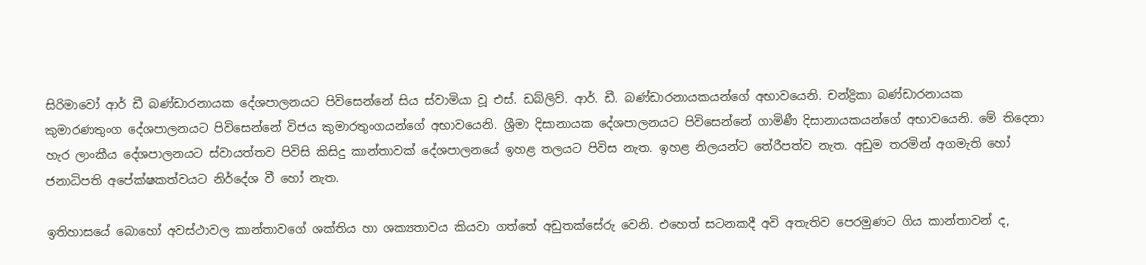සිරිමාවෝ ආර් ඩී බණ්ඩාරනායක දේශපාලනයට පිවිසෙන්නේ සිය ස්වාමියා වූ එස්. ඩබ්ලිව්. ආර්. ඩී. බණ්ඩාරනායකයන්ගේ අභාවයෙනි. චන්ද්‍රිකා බණ්ඩාරනායක කුමාරණතුංග දේශපාලනයට පිවිසෙන්නේ විජය කුමාරතුංගයන්ගේ අභාවයෙනි. ශ්‍රීමා දිසානායක දේශපාලනයට පිවිසෙන්නේ ගාමිණී දිසානායකයන්ගේ අභාවයෙනි. මේ තිදෙනා හැර ලාංකීය දේශපාලනයට ස්වායත්තව පිවිසි කිසිදු කාන්තාවක් දේශපාලනයේ ඉහළ තලයට පිවිස නැත. ඉහළ නිලයන්ට තේරීපත්ව නැත. අඩුම තරමින් අගමැති හෝ ජනාධිපති අපේක්ෂකත්වයට නිර්දේශ වී හෝ නැත.

ඉතිහාසයේ බොහෝ අවස්ථාවල කාන්තාවගේ ශක්තිය හා ශක්‍යතාවය කියවා ගත්තේ අඩුතක්සේරු වෙනි. එහෙත් සටනකදී අවි අතැතිව පෙරමුණට ගිය කාන්තාවන් ද,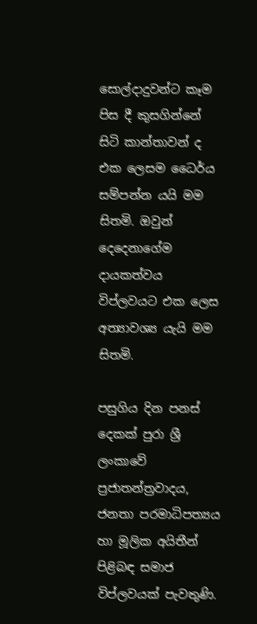සොල්දාදුවන්ට කෑම පිස දී කුසගින්නේ සිටි කාන්තාවන් ද එක ලෙසම ධෛර්ය සම්පන්න යයි මම සිතමි. ඔවුන් දෙදෙනාගේම දායකත්වය විප්ලවයට එක ලෙස අත්‍යාවශ්‍ය යැයි මම සිතමි.

පසුගිය දින පනස් දෙකක් පුරා ශ්‍රී ලංකාවේ ප්‍රජාතන්ත්‍රවාදය, ජනතා පරමාධිපත්‍යය හා මූලික අයිතීන් පිළිබඳ සමාජ විප්ලවයක් පැවතුණි.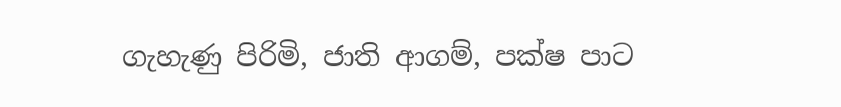ගැහැණු පිරිමි, ජාති ආගම්, පක්ෂ පාට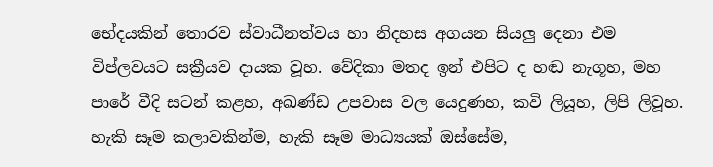භේදයකින් තොරව ස්වාධීනත්වය හා නිදහස අගයන සියලු දෙනා එම විප්ලවයට සක්‍රීයව දායක වූහ. වේදිකා මතද ඉන් එපිට ද හඬ නැගූහ, මහ පාරේ වීදි සටන් කළහ, අඛණ්ඩ උපවාස වල යෙදුණහ, කවි ලියූහ, ලිපි ලිවූහ. හැකි සෑම කලාවකින්ම, හැකි සෑම මාධ්‍යයක් ඔස්සේම,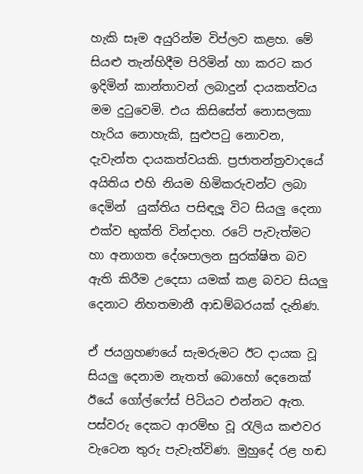හැකි සෑම අයුරින්ම විප්ලව කළහ. මේ සියළු තැන්හිදීම පිරිමින් හා කරට කර ඉදිමින් කාන්තාවන් ලබාදුන් දායකත්වය මම දුටුවෙමි. එය කිසිසේත් නොසලකා හැරිය නොහැකි, සුළුපටු නොවන, දැවැන්ත දායකත්වයකි. ප්‍රජාතන්ත්‍රවාදයේ අයිතිය එහි නියම හිමිකරුවන්ට ලබා දෙමින්  යුක්තිය පසිඳලූ විට සියලු දෙනා එක්ව භුක්ති වින්දාහ. රටේ පැවැත්මට හා අනාගත දේශපාලන සුරක්ෂිත බව ඇති කිරීම උදෙසා යමක් කළ බවට සියලු දෙනාට නිහතමානී ආඩම්බරයක් දැනිණ.

ඒ ජයග්‍රහණයේ සැමරුමට ඊට දායක වූ සියලු දෙනාම නැතත් බොහෝ දෙනෙක් ඊයේ ගෝල්ෆේස් පිටියට එන්නට ඇත. පස්වරු දෙකට ආරම්භ වූ රැලිය කළුවර වැටෙන තුරු පැවැත්විණ. මුහුදේ රළ හඬ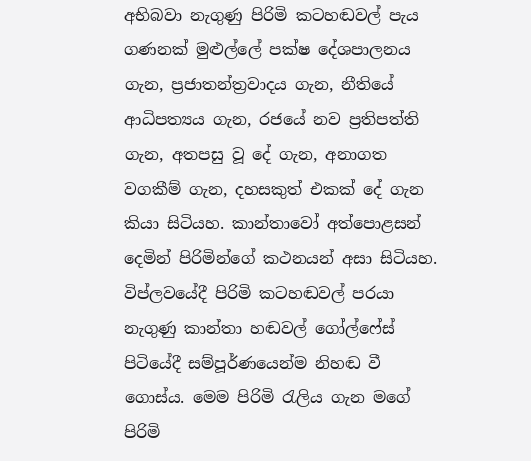අභිබවා නැගුණු පිරිමි කටහඬවල් පැය ගණනක් මුළුල්ලේ පක්ෂ දේශපාලනය ගැන, ප්‍රජාතන්ත්‍රවාදය ගැන, නීතියේ ආධිපත්‍යය ගැන, රජයේ නව ප්‍රතිපත්ති ගැන, අතපසු වූ දේ ගැන, අනාගත වගකීම් ගැන, දහසකුත් එකක් දේ ගැන කියා සිටියහ. කාන්තාවෝ අත්පොළසන් දෙමින් පිරිමින්ගේ කථනයන් අසා සිටියහ. විප්ලවයේදී පිරිමි කටහඬවල් පරයා නැගුණු කාන්තා හඬවල් ගෝල්ෆේස් පිටියේදී සම්පූර්ණයෙන්ම නිහඬ වී ගොස්ය. මෙම පිරිමි රැලිය ගැන මගේ පිරිමි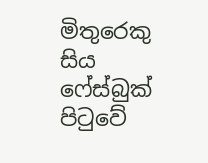මිතුරෙකු සිය ෆේස්බුක් පිටුවේ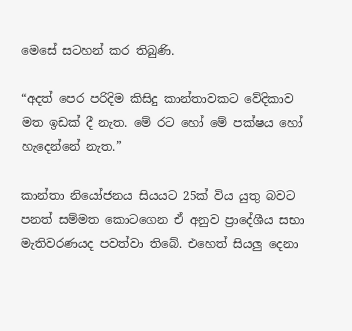මෙසේ සටහන් කර තිබුණි.

“අදත් පෙර පරිදිම කිසිදු කාන්තාවකට වේදිකාව මත ඉඩක් දී නැත. මේ රට හෝ මේ පක්ෂය හෝ හැදෙන්නේ නැත.”

කාන්තා නියෝජනය සියයට 25ක් විය යුතු බවට පනත් සම්මත කොටගෙන ඒ අනුව ප්‍රාදේශීය සභා මැතිවරණයද පවත්වා තිබේ. එහෙත් සියලු දෙනා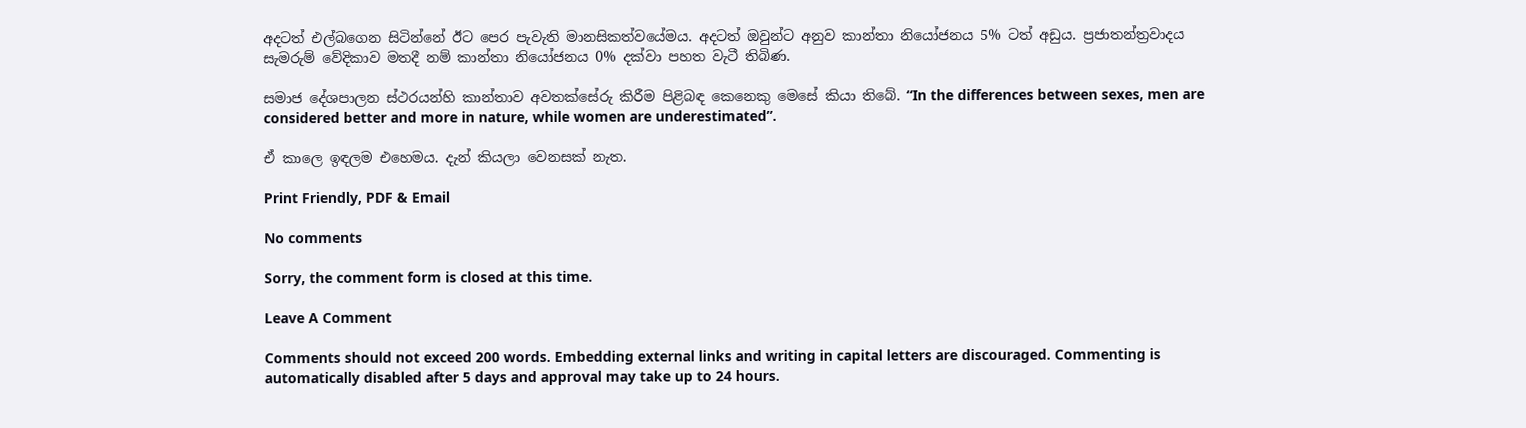අදටත් එල්බගෙන සිටින්නේ ඊට පෙර පැවැති මානසිකත්වයේමය. අදටත් ඔවුන්ට අනුව කාන්තා නියෝජනය 5% ටත් අඩුය. ප්‍රජාතන්ත්‍රවාදය සැමරුම් වේදිකාව මතදී නම් කාන්තා නියෝජනය 0% දක්වා පහත වැටී තිබිණ.

සමාජ දේශපාලන ස්ථරයන්හි කාන්තාව අවතක්සේරු කිරීම පිළිබඳ කෙනෙකු මෙසේ කියා තිබේ. “In the differences between sexes, men are considered better and more in nature, while women are underestimated”.

ඒ කාලෙ ඉඳලම එහෙමය. දැන් කියලා වෙනසක් නැත.

Print Friendly, PDF & Email

No comments

Sorry, the comment form is closed at this time.

Leave A Comment

Comments should not exceed 200 words. Embedding external links and writing in capital letters are discouraged. Commenting is automatically disabled after 5 days and approval may take up to 24 hours.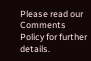Please read our Comments Policy for further details.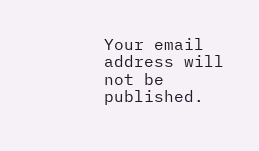Your email address will not be published.